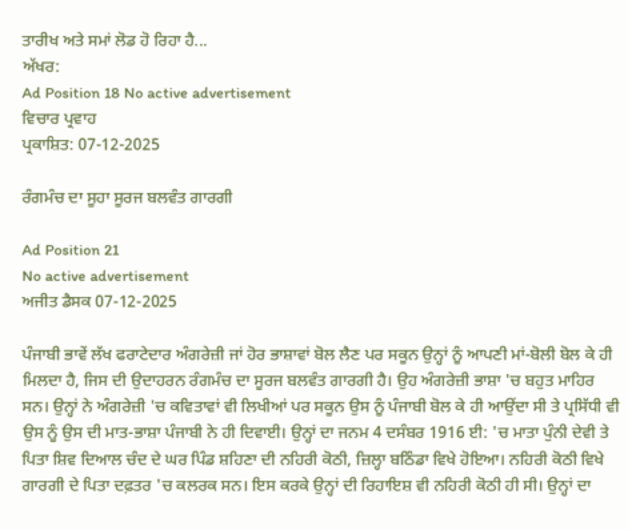ਤਾਰੀਖ ਅਤੇ ਸਮਾਂ ਲੋਡ ਹੋ ਰਿਹਾ ਹੈ...
ਅੱਖਰ:
Ad Position 18 No active advertisement
ਵਿਚਾਰ ਪ੍ਰਵਾਹ
ਪ੍ਰਕਾਸ਼ਿਤ: 07-12-2025

ਰੰਗਮੰਚ ਦਾ ਸੂਹਾ ਸੂਰਜ ਬਲਵੰਤ ਗਾਰਗੀ

Ad Position 21
No active advertisement
ਅਜੀਤ ਡੈਸਕ 07-12-2025

ਪੰਜਾਬੀ ਭਾਵੇਂ ਲੱਖ ਫਰਾਟੇਦਾਰ ਅੰਗਰੇਜ਼ੀ ਜਾਂ ਹੋਰ ਭਾਸ਼ਾਵਾਂ ਬੋਲ ਲੈਣ ਪਰ ਸਕੂਨ ਉਨ੍ਹਾਂ ਨੂੰ ਆਪਣੀ ਮਾਂ-ਬੋਲੀ ਬੋਲ ਕੇ ਹੀ ਮਿਲਦਾ ਹੈ, ਜਿਸ ਦੀ ਉਦਾਹਰਨ ਰੰਗਮੰਚ ਦਾ ਸੂਰਜ ਬਲਵੰਤ ਗਾਰਗੀ ਹੈ। ਉਹ ਅੰਗਰੇਜ਼ੀ ਭਾਸ਼ਾ 'ਚ ਬਹੁਤ ਮਾਹਿਰ ਸਨ। ਉਨ੍ਹਾਂ ਨੇ ਅੰਗਰੇਜ਼ੀ 'ਚ ਕਵਿਤਾਵਾਂ ਵੀ ਲਿਖੀਆਂ ਪਰ ਸਕੂਨ ਉਸ ਨੂੰ ਪੰਜਾਬੀ ਬੋਲ ਕੇ ਹੀ ਆਉਂਦਾ ਸੀ ਤੇ ਪ੍ਰਸਿੱਧੀ ਵੀ ਉਸ ਨੂੰ ਉਸ ਦੀ ਮਾਤ-ਭਾਸ਼ਾ ਪੰਜਾਬੀ ਨੇ ਹੀ ਦਿਵਾਈ। ਉਨ੍ਹਾਂ ਦਾ ਜਨਮ 4 ਦਸੰਬਰ 1916 ਈ: 'ਚ ਮਾਤਾ ਪੁੰਨੀ ਦੇਵੀ ਤੇ ਪਿਤਾ ਸ਼ਿਵ ਦਿਆਲ ਚੰਦ ਦੇ ਘਰ ਪਿੰਡ ਸ਼ਹਿਣਾ ਦੀ ਨਹਿਰੀ ਕੋਠੀ, ਜ਼ਿਲ੍ਹਾ ਬਠਿੰਡਾ ਵਿਖੇ ਹੋਇਆ। ਨਹਿਰੀ ਕੋਠੀ ਵਿਖੇ ਗਾਰਗੀ ਦੇ ਪਿਤਾ ਦਫ਼ਤਰ 'ਚ ਕਲਰਕ ਸਨ। ਇਸ ਕਰਕੇ ਉਨ੍ਹਾਂ ਦੀ ਰਿਹਾਇਸ਼ ਵੀ ਨਹਿਰੀ ਕੋਠੀ ਹੀ ਸੀ। ਉਨ੍ਹਾਂ ਦਾ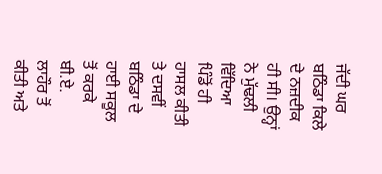ਜੱਦੀ ਘਰ ਬਠਿੰਡਾ ਕਿਲੇ ਦੇ ਨਜ਼ਦੀਕ ਹੀ ਸੀ। ਉਨ੍ਹਾਂ ਨੇ ਮੁੱਢਲੀ ਵਿੱਦਿਆ ਪਿੰਡੋਂ ਹੀ ਹਾਸਲ ਕੀਤੀ ਤੇ ਦਸਵੀਂ ਬਠਿੰਡਾ ਦੇ ਹਾਈ ਸਕੂਲ ਤੋਂ ਕਰਕੇ ਬੀ.ਏ. ਲਾਹੌਰ ਤੋਂ ਕੀਤੀ ਅਤੇ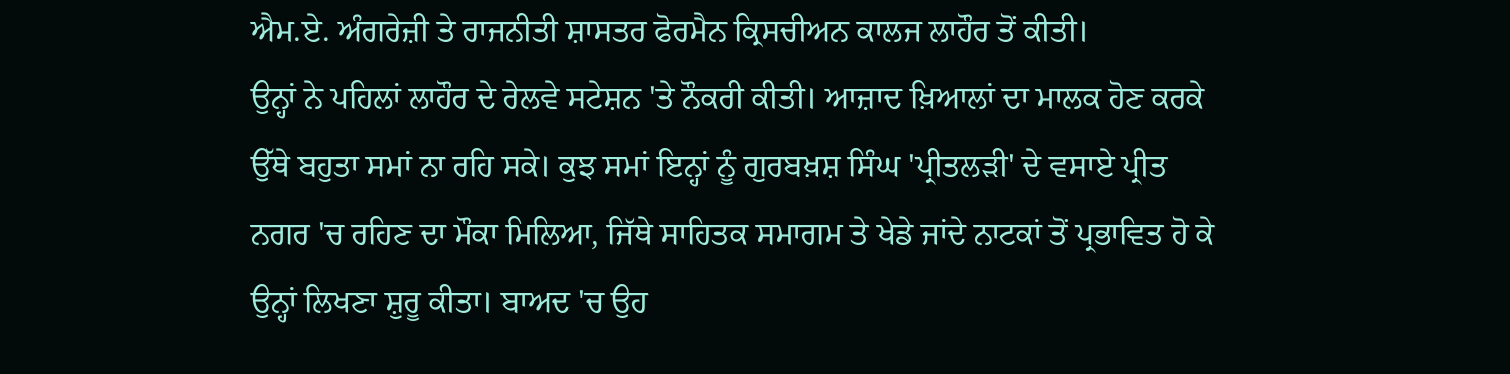ਐਮ.ਏ. ਅੰਗਰੇਜ਼ੀ ਤੇ ਰਾਜਨੀਤੀ ਸ਼ਾਸਤਰ ਫੋਰਮੈਨ ਕ੍ਰਿਸਚੀਅਨ ਕਾਲਜ ਲਾਹੌਰ ਤੋਂ ਕੀਤੀ।
ਉਨ੍ਹਾਂ ਨੇ ਪਹਿਲਾਂ ਲਾਹੌਰ ਦੇ ਰੇਲਵੇ ਸਟੇਸ਼ਨ 'ਤੇ ਨੌਕਰੀ ਕੀਤੀ। ਆਜ਼ਾਦ ਖ਼ਿਆਲਾਂ ਦਾ ਮਾਲਕ ਹੋਣ ਕਰਕੇ ਉੱਥੇ ਬਹੁਤਾ ਸਮਾਂ ਨਾ ਰਹਿ ਸਕੇ। ਕੁਝ ਸਮਾਂ ਇਨ੍ਹਾਂ ਨੂੰ ਗੁਰਬਖ਼ਸ਼ ਸਿੰਘ 'ਪ੍ਰੀਤਲੜੀ' ਦੇ ਵਸਾਏ ਪ੍ਰੀਤ ਨਗਰ 'ਚ ਰਹਿਣ ਦਾ ਮੌਕਾ ਮਿਲਿਆ, ਜਿੱਥੇ ਸਾਹਿਤਕ ਸਮਾਗਮ ਤੇ ਖੇਡੇ ਜਾਂਦੇ ਨਾਟਕਾਂ ਤੋਂ ਪ੍ਰਭਾਵਿਤ ਹੋ ਕੇ ਉਨ੍ਹਾਂ ਲਿਖਣਾ ਸ਼ੁਰੂ ਕੀਤਾ। ਬਾਅਦ 'ਚ ਉਹ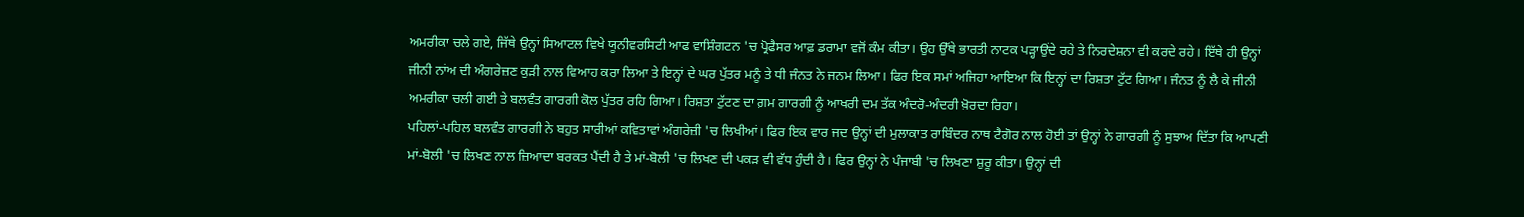ਅਮਰੀਕਾ ਚਲੇ ਗਏ, ਜਿੱਥੇ ਉਨ੍ਹਾਂ ਸਿਆਟਲ ਵਿਖੇ ਯੂਨੀਵਰਸਿਟੀ ਆਫ ਵਾਸ਼ਿੰਗਟਨ 'ਚ ਪ੍ਰੋਫੈਸਰ ਆਫ਼ ਡਰਾਮਾ ਵਜੋਂ ਕੰਮ ਕੀਤਾ। ਉਹ ਉੱਥੇ ਭਾਰਤੀ ਨਾਟਕ ਪੜ੍ਹਾਉਂਦੇ ਰਹੇ ਤੇ ਨਿਰਦੇਸ਼ਨਾ ਵੀ ਕਰਦੇ ਰਹੇ। ਇੱਥੇ ਹੀ ਉਨ੍ਹਾਂ ਜੀਨੀ ਨਾਂਅ ਦੀ ਅੰਗਰੇਜ਼ਣ ਕੁੜੀ ਨਾਲ ਵਿਆਹ ਕਰਾ ਲਿਆ ਤੇ ਇਨ੍ਹਾਂ ਦੇ ਘਰ ਪੁੱਤਰ ਮਨੂੰ ਤੇ ਧੀ ਜੰਨਤ ਨੇ ਜਨਮ ਲਿਆ। ਫਿਰ ਇਕ ਸਮਾਂ ਅਜਿਹਾ ਆਇਆ ਕਿ ਇਨ੍ਹਾਂ ਦਾ ਰਿਸ਼ਤਾ ਟੁੱਟ ਗਿਆ। ਜੰਨਤ ਨੂੰ ਲੈ ਕੇ ਜੀਨੀ ਅਮਰੀਕਾ ਚਲੀ ਗਈ ਤੇ ਬਲਵੰਤ ਗਾਰਗੀ ਕੋਲ ਪੁੱਤਰ ਰਹਿ ਗਿਆ। ਰਿਸ਼ਤਾ ਟੁੱਟਣ ਦਾ ਗ਼ਮ ਗਾਰਗੀ ਨੂੰ ਆਖਰੀ ਦਮ ਤੱਕ ਅੰਦਰੋ-ਅੰਦਰੀ ਖ਼ੋਰਦਾ ਰਿਹਾ।
ਪਹਿਲਾਂ-ਪਹਿਲ ਬਲਵੰਤ ਗਾਰਗੀ ਨੇ ਬਹੁਤ ਸਾਰੀਆਂ ਕਵਿਤਾਵਾਂ ਅੰਗਰੇਜ਼ੀ 'ਚ ਲਿਖੀਆਂ। ਫਿਰ ਇਕ ਵਾਰ ਜਦ ਉਨ੍ਹਾਂ ਦੀ ਮੁਲਾਕਾਤ ਰਾਬਿੰਦਰ ਨਾਥ ਟੈਗੋਰ ਨਾਲ ਹੋਈ ਤਾਂ ਉਨ੍ਹਾਂ ਨੇ ਗਾਰਗੀ ਨੂੰ ਸੁਝਾਅ ਦਿੱਤਾ ਕਿ ਆਪਣੀ ਮਾਂ-ਬੋਲੀ 'ਚ ਲਿਖਣ ਨਾਲ ਜ਼ਿਆਦਾ ਬਰਕਤ ਪੈਂਦੀ ਹੈ ਤੇ ਮਾਂ-ਬੋਲੀ 'ਚ ਲਿਖਣ ਦੀ ਪਕੜ ਵੀ ਵੱਧ ਹੁੰਦੀ ਹੈ। ਫਿਰ ਉਨ੍ਹਾਂ ਨੇ ਪੰਜਾਬੀ 'ਚ ਲਿਖਣਾ ਸ਼ੁਰੂ ਕੀਤਾ। ਉਨ੍ਹਾਂ ਦੀ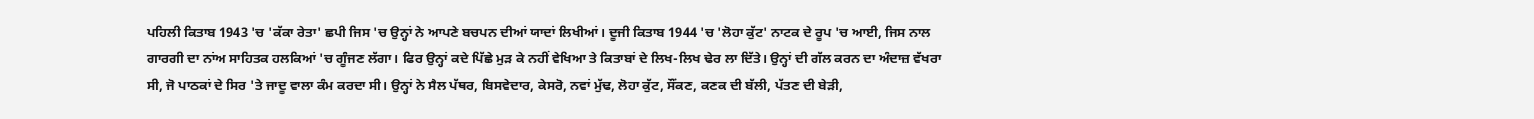ਪਹਿਲੀ ਕਿਤਾਬ 1943 'ਚ 'ਕੱਕਾ ਰੇਤਾ' ਛਪੀ ਜਿਸ 'ਚ ਉਨ੍ਹਾਂ ਨੇ ਆਪਣੇ ਬਚਪਨ ਦੀਆਂ ਯਾਦਾਂ ਲਿਖੀਆਂ। ਦੂਜੀ ਕਿਤਾਬ 1944 'ਚ 'ਲੋਹਾ ਕੁੱਟ' ਨਾਟਕ ਦੇ ਰੂਪ 'ਚ ਆਈ, ਜਿਸ ਨਾਲ ਗਾਰਗੀ ਦਾ ਨਾਂਅ ਸਾਹਿਤਕ ਹਲਕਿਆਂ 'ਚ ਗੂੰਜਣ ਲੱਗਾ। ਫਿਰ ਉਨ੍ਹਾਂ ਕਦੇ ਪਿੱਛੇ ਮੁੜ ਕੇ ਨਹੀਂ ਵੇਖਿਆ ਤੇ ਕਿਤਾਬਾਂ ਦੇ ਲਿਖ-ਲਿਖ ਢੇਰ ਲਾ ਦਿੱਤੇ। ਉਨ੍ਹਾਂ ਦੀ ਗੱਲ ਕਰਨ ਦਾ ਅੰਦਾਜ਼ ਵੱਖਰਾ ਸੀ, ਜੋ ਪਾਠਕਾਂ ਦੇ ਸਿਰ 'ਤੇ ਜਾਦੂ ਵਾਲਾ ਕੰਮ ਕਰਦਾ ਸੀ। ਉਨ੍ਹਾਂ ਨੇ ਸੈਲ ਪੱਥਰ, ਬਿਸਵੇਦਾਰ, ਕੇਸਰੋ, ਨਵਾਂ ਮੁੱਢ, ਲੋਹਾ ਕੁੱਟ, ਸੌਂਕਣ, ਕਣਕ ਦੀ ਬੱਲੀ, ਪੱਤਣ ਦੀ ਬੇੜੀ,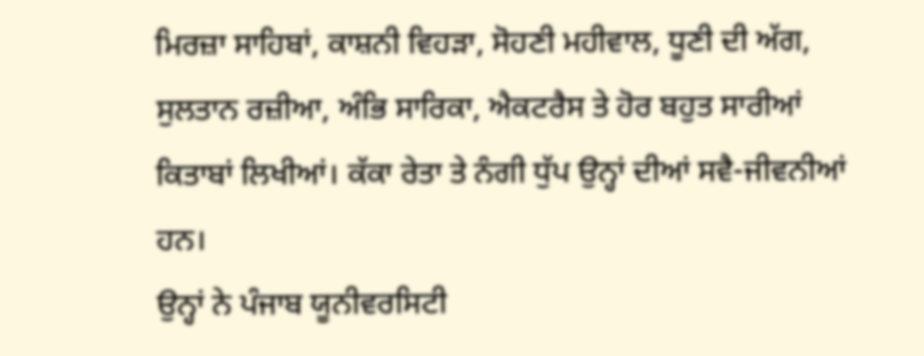ਮਿਰਜ਼ਾ ਸਾਹਿਬਾਂ, ਕਾਸ਼ਨੀ ਵਿਹੜਾ, ਸੋਹਣੀ ਮਹੀਵਾਲ, ਧੂਣੀ ਦੀ ਅੱਗ, ਸੁਲਤਾਨ ਰਜ਼ੀਆ, ਅੰਭਿ ਸਾਰਿਕਾ, ਐਕਟਰੈਸ ਤੇ ਹੋਰ ਬਹੁਤ ਸਾਰੀਆਂ ਕਿਤਾਬਾਂ ਲਿਖੀਆਂ। ਕੱਕਾ ਰੇਤਾ ਤੇ ਨੰਗੀ ਧੁੱਪ ਉਨ੍ਹਾਂ ਦੀਆਂ ਸਵੈ-ਜੀਵਨੀਆਂ ਹਨ।
ਉਨ੍ਹਾਂ ਨੇ ਪੰਜਾਬ ਯੂਨੀਵਰਸਿਟੀ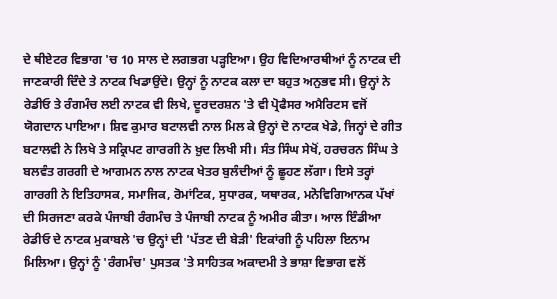ਦੇ ਥੀਏਟਰ ਵਿਭਾਗ 'ਚ 10 ਸਾਲ ਦੇ ਲਗਭਗ ਪੜ੍ਹਇਆ। ਉਹ ਵਿਦਿਆਰਥੀਆਂ ਨੂੰ ਨਾਟਕ ਦੀ ਜਾਣਕਾਰੀ ਦਿੰਦੇ ਤੇ ਨਾਟਕ ਖਿਡਾਉਂਦੇ। ਉਨ੍ਹਾਂ ਨੂੰ ਨਾਟਕ ਕਲਾ ਦਾ ਬਹੁਤ ਅਨੁਭਵ ਸੀ। ਉਨ੍ਹਾਂ ਨੇ ਰੇਡੀਓ ਤੇ ਰੰਗਮੰਚ ਲਈ ਨਾਟਕ ਵੀ ਲਿਖੇ, ਦੂਰਦਰਸ਼ਨ 'ਤੇ ਵੀ ਪ੍ਰੋਫੈਸਰ ਅਮੈਰਿਟਸ ਵਜੋਂ ਯੋਗਦਾਨ ਪਾਇਆ। ਸ਼ਿਵ ਕੁਮਾਰ ਬਟਾਲਵੀ ਨਾਲ ਮਿਲ ਕੇ ਉਨ੍ਹਾਂ ਦੋ ਨਾਟਕ ਖੇਡੇ, ਜਿਨ੍ਹਾਂ ਦੇ ਗੀਤ ਬਟਾਲਵੀ ਨੇ ਲਿਖੇ ਤੇ ਸਕ੍ਰਿਪਟ ਗਾਰਗੀ ਨੇ ਖ਼ੁਦ ਲਿਖੀ ਸੀ। ਸੰਤ ਸਿੰਘ ਸੇਖੋਂ, ਹਰਚਰਨ ਸਿੰਘ ਤੇ ਬਲਵੰਤ ਗਰਗੀ ਦੇ ਆਗਮਨ ਨਾਲ ਨਾਟਕ ਖੇਤਰ ਬੁਲੰਦੀਆਂ ਨੂੰ ਛੂਹਣ ਲੱਗਾ। ਇਸੇ ਤਰ੍ਹਾਂ ਗਾਰਗੀ ਨੇ ਇਤਿਹਾਸਕ, ਸਮਾਜਿਕ, ਰੋਮਾਂਟਿਕ, ਸੁਧਾਰਕ, ਯਥਾਰਕ, ਮਨੋਵਿਗਿਆਨਕ ਪੱਖਾਂ ਦੀ ਸਿਰਜਣਾ ਕਰਕੇ ਪੰਜਾਬੀ ਰੰਗਮੰਚ ਤੇ ਪੰਜਾਬੀ ਨਾਟਕ ਨੂੰ ਅਮੀਰ ਕੀਤਾ। ਆਲ ਇੰਡੀਆ ਰੇਡੀਓ ਦੇ ਨਾਟਕ ਮੁਕਾਬਲੇ 'ਚ ਉਨ੍ਹਾਂ ਦੀ 'ਪੱਤਣ ਦੀ ਬੇੜੀ' ਇਕਾਂਗੀ ਨੂੰ ਪਹਿਲਾ ਇਨਾਮ ਮਿਲਿਆ। ਉਨ੍ਹਾਂ ਨੂੰ 'ਰੰਗਮੰਚ' ਪੁਸਤਕ 'ਤੇ ਸਾਹਿਤਕ ਅਕਾਦਮੀ ਤੇ ਭਾਸ਼ਾ ਵਿਭਾਗ ਵਲੋਂ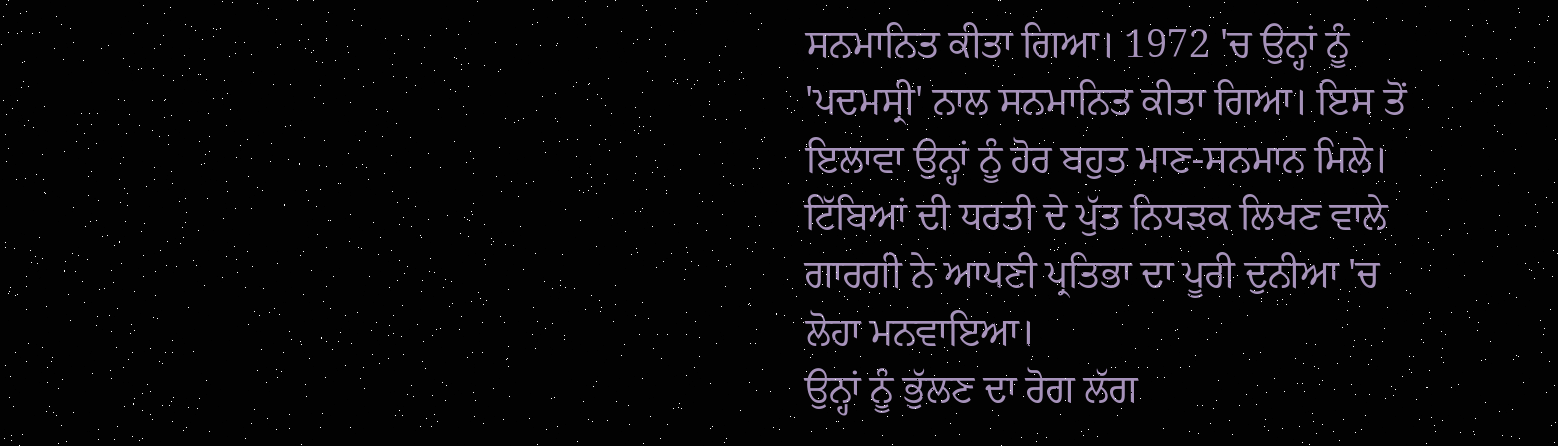ਸਨਮਾਨਿਤ ਕੀਤਾ ਗਿਆ। 1972 'ਚ ਉਨ੍ਹਾਂ ਨੂੰ 'ਪਦਮਸ੍ਰੀ' ਨਾਲ ਸਨਮਾਨਿਤ ਕੀਤਾ ਗਿਆ। ਇਸ ਤੋਂ ਇਲਾਵਾ ਉਨ੍ਹਾਂ ਨੂੰ ਹੋਰ ਬਹੁਤ ਮਾਣ-ਸਨਮਾਨ ਮਿਲੇ। ਟਿੱਬਿਆਂ ਦੀ ਧਰਤੀ ਦੇ ਪੁੱਤ ਨਿਧੜਕ ਲਿਖਣ ਵਾਲੇ ਗਾਰਗੀ ਨੇ ਆਪਣੀ ਪ੍ਰਤਿਭਾ ਦਾ ਪੂਰੀ ਦੁਨੀਆ 'ਚ ਲੋਹਾ ਮਨਵਾਇਆ।
ਉਨ੍ਹਾਂ ਨੂੰ ਭੁੱਲਣ ਦਾ ਰੋਗ ਲੱਗ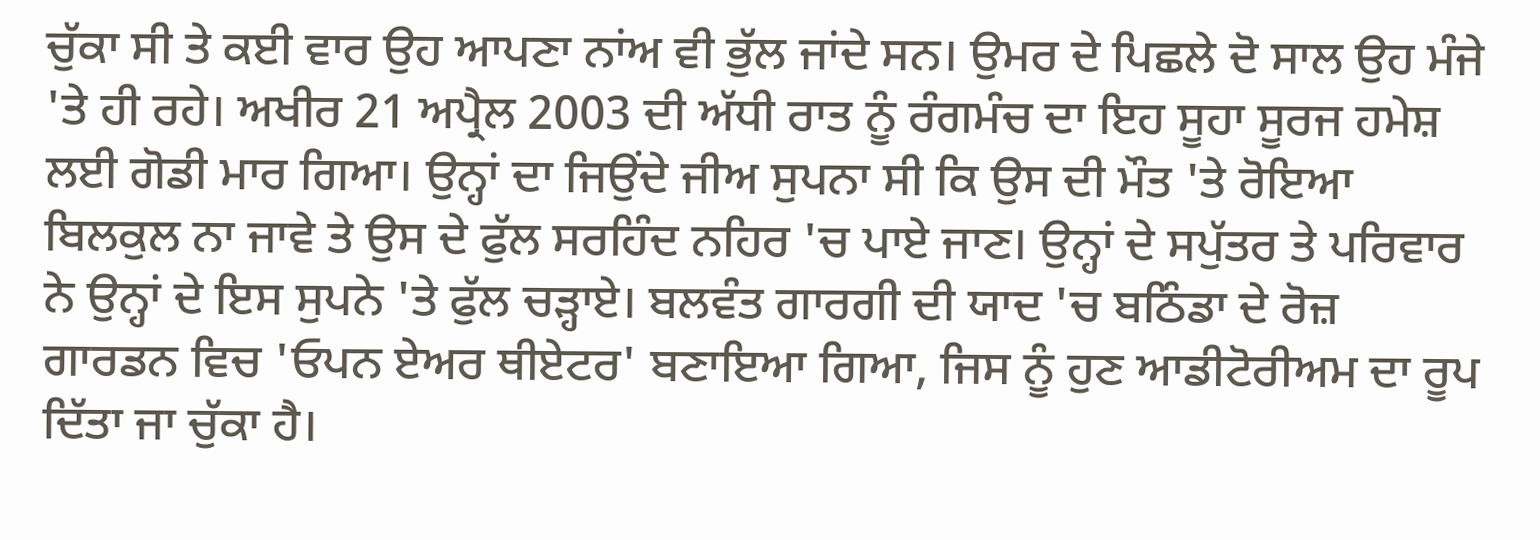ਚੁੱਕਾ ਸੀ ਤੇ ਕਈ ਵਾਰ ਉਹ ਆਪਣਾ ਨਾਂਅ ਵੀ ਭੁੱਲ ਜਾਂਦੇ ਸਨ। ਉਮਰ ਦੇ ਪਿਛਲੇ ਦੋ ਸਾਲ ਉਹ ਮੰਜੇ 'ਤੇ ਹੀ ਰਹੇ। ਅਖੀਰ 21 ਅਪ੍ਰੈਲ 2003 ਦੀ ਅੱਧੀ ਰਾਤ ਨੂੰ ਰੰਗਮੰਚ ਦਾ ਇਹ ਸੂਹਾ ਸੂਰਜ ਹਮੇਸ਼ ਲਈ ਗੋਡੀ ਮਾਰ ਗਿਆ। ਉਨ੍ਹਾਂ ਦਾ ਜਿਉਂਦੇ ਜੀਅ ਸੁਪਨਾ ਸੀ ਕਿ ਉਸ ਦੀ ਮੌਤ 'ਤੇ ਰੋਇਆ ਬਿਲਕੁਲ ਨਾ ਜਾਵੇ ਤੇ ਉਸ ਦੇ ਫੁੱਲ ਸਰਹਿੰਦ ਨਹਿਰ 'ਚ ਪਾਏ ਜਾਣ। ਉਨ੍ਹਾਂ ਦੇ ਸਪੁੱਤਰ ਤੇ ਪਰਿਵਾਰ ਨੇ ਉਨ੍ਹਾਂ ਦੇ ਇਸ ਸੁਪਨੇ 'ਤੇ ਫੁੱਲ ਚੜ੍ਹਾਏ। ਬਲਵੰਤ ਗਾਰਗੀ ਦੀ ਯਾਦ 'ਚ ਬਠਿੰਡਾ ਦੇ ਰੋਜ਼ ਗਾਰਡਨ ਵਿਚ 'ਓਪਨ ਏਅਰ ਥੀਏਟਰ' ਬਣਾਇਆ ਗਿਆ, ਜਿਸ ਨੂੰ ਹੁਣ ਆਡੀਟੋਰੀਅਮ ਦਾ ਰੂਪ ਦਿੱਤਾ ਜਾ ਚੁੱਕਾ ਹੈ।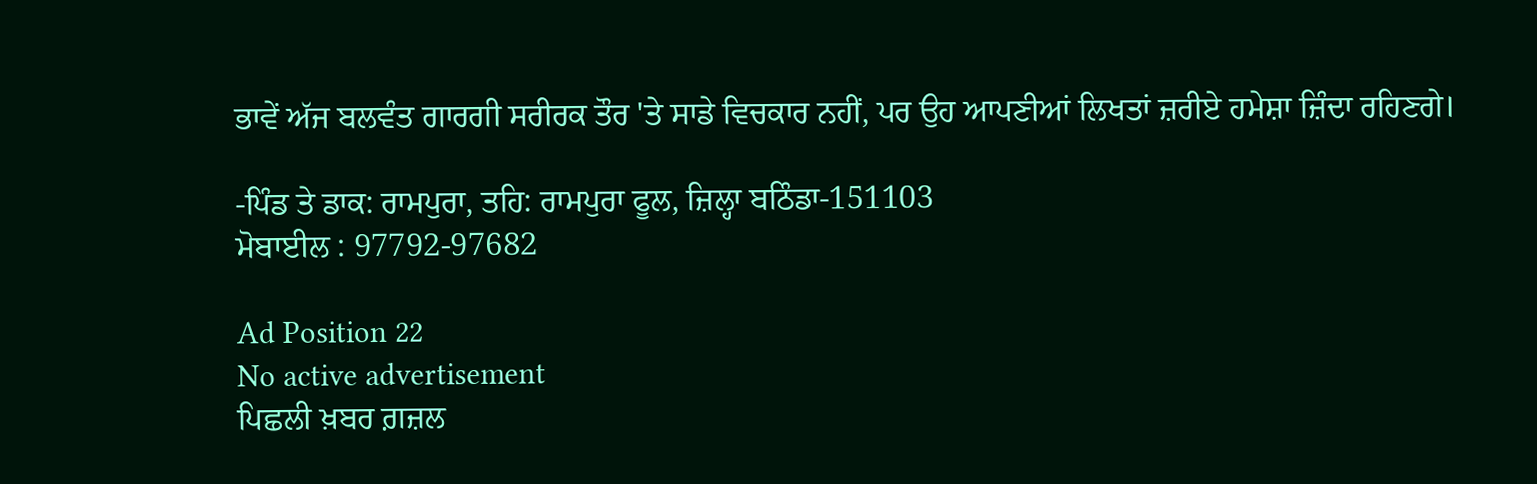ਭਾਵੇਂ ਅੱਜ ਬਲਵੰਤ ਗਾਰਗੀ ਸਰੀਰਕ ਤੌਰ 'ਤੇ ਸਾਡੇ ਵਿਚਕਾਰ ਨਹੀਂ, ਪਰ ਉਹ ਆਪਣੀਆਂ ਲਿਖਤਾਂ ਜ਼ਰੀਏ ਹਮੇਸ਼ਾ ਜ਼ਿੰਦਾ ਰਹਿਣਗੇ।

-ਪਿੰਡ ਤੇ ਡਾਕ: ਰਾਮਪੁਰਾ, ਤਹਿ: ਰਾਮਪੁਰਾ ਫੂਲ, ਜ਼ਿਲ੍ਹਾ ਬਠਿੰਡਾ-151103
ਮੋਬਾਈਲ : 97792-97682

Ad Position 22
No active advertisement
ਪਿਛਲੀ ਖ਼ਬਰ ਗ਼ਜ਼ਲ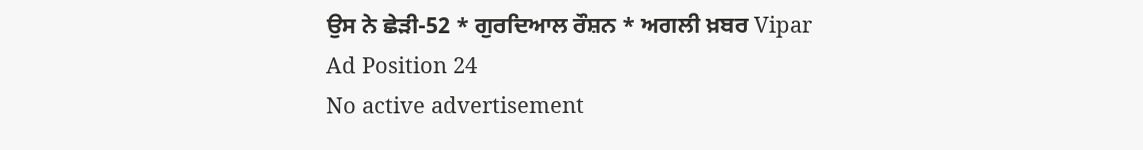ਉਸ ਨੇ ਛੇੜੀ-52 * ਗੁਰਦਿਆਲ ਰੌਸ਼ਨ * ਅਗਲੀ ਖ਼ਬਰ Vipar
Ad Position 24
No active advertisement